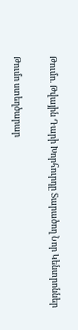Թումո. Թվային Դարի Խորհուրդը Տարածող Նոր Կենտրոններ

Թումո ստեղծարար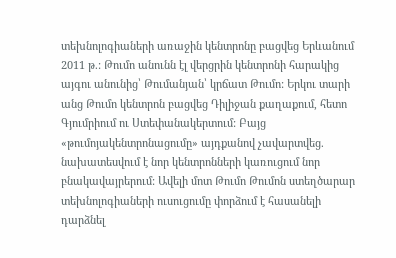տեխնոլոգիաների առաջին կենտրոնը բացվեց Երևանում 2011 թ.: Թումո անունն էլ վերցրին կենտրոնի հարակից այգու անունից՝ Թումանյան՝ կրճատ Թումո: Երկու տարի անց Թումո կենտրոն բացվեց Դիլիջան քաղաքում, հետո Գյումրիում ու Ստեփանակերտում: Բայց «թումոյակենտրոնացումը» այդքանով չավարտվեց. նախատեսվում է նոր կենտրոնների կառուցում նոր բնակավայրերում: Ավելի մոտ Թումո Թումոն ստեղծարար տեխնոլոգիաների ուսուցումը փորձում է հասանելի դարձնել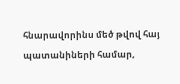հնարավորինս մեծ թվով հայ պատանիների համար,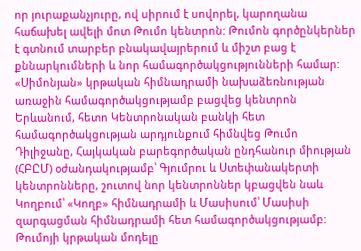որ յուրաքանչյուրը, ով սիրում է սովորել, կարողանա հաճախել ավելի մոտ Թումո կենտրոն: Թումոն գործընկերներ է գտնում տարբեր բնակավայրերում և միշտ բաց է քննարկումների և նոր համագործակցությունների համար: «Սիմոնյան» կրթական հիմնադրամի նախաձեռնության առաջին համագործակցությամբ բացվեց կենտրոն Երևանում, հետո Կենտրոնական բանկի հետ համագործակցության արդյունքում հիմնվեց Թումո Դիլիջանը, Հայկական բարեգործական ընդհանուր միության (ՀԲԸՄ) օժանդակությամբ՝ Գյումրու և Ստեփանակերտի կենտրոնները, շուտով նոր կենտրոններ կբացվեն նաև Կողբում՝ «Կողբ» հիմնադրամի և Մասիսում՝ Մասիսի զարգացման հիմնադրամի հետ համագործակցությամբ: Թումոյի կրթական մոդելը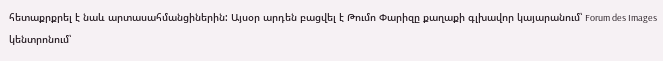հետաքրքրել է նաև արտասահմանցիներին: Այսօր արդեն բացվել է Թումո Փարիզը քաղաքի գլխավոր կայարանում՝ Forum des Images կենտրոնում՝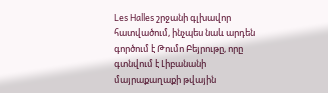Les Halles շրջանի գլխավոր հատվածում, ինչպես նաև արդեն գործում է Թումո Բեյրութը, որը գտնվում է Լիբանանի մայրաքաղաքի թվային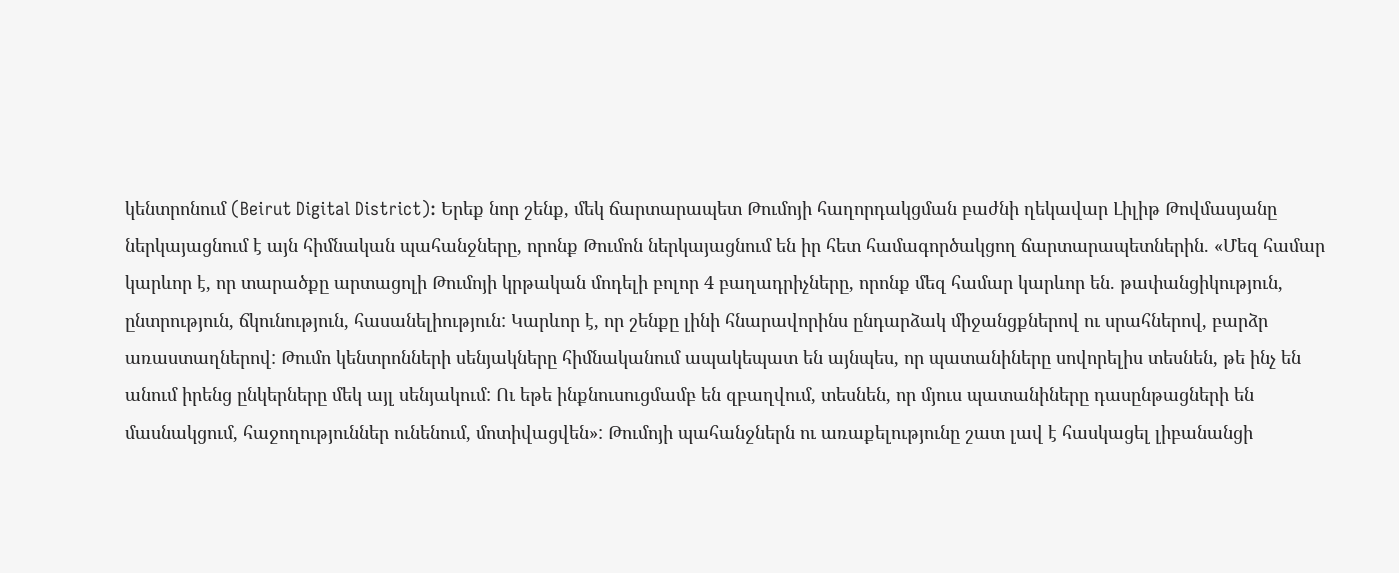կենտրոնում (Beirut Digital District): Երեք նոր շենք, մեկ ճարտարապետ Թումոյի հաղորդակցման բաժնի ղեկավար Լիլիթ Թովմասյանը ներկայացնում է այն հիմնական պահանջները, որոնք Թումոն ներկայացնում են իր հետ համագործակցող ճարտարապետներին. «Մեզ համար կարևոր է, որ տարածքը արտացոլի Թումոյի կրթական մոդելի բոլոր 4 բաղադրիչները, որոնք մեզ համար կարևոր են. թափանցիկություն, ընտրություն, ճկունություն, հասանելիություն: Կարևոր է, որ շենքը լինի հնարավորինս ընդարձակ միջանցքներով ու սրահներով, բարձր առաստաղներով: Թումո կենտրոնների սենյակները հիմնականում ապակեպատ են այնպես, որ պատանիները սովորելիս տեսնեն, թե ինչ են անում իրենց ընկերները մեկ այլ սենյակում: Ու եթե ինքնուսուցմամբ են զբաղվում, տեսնեն, որ մյուս պատանիները դասընթացների են մասնակցում, հաջողություններ ունենում, մոտիվացվեն»: Թումոյի պահանջներն ու առաքելությունը շատ լավ է հասկացել լիբանանցի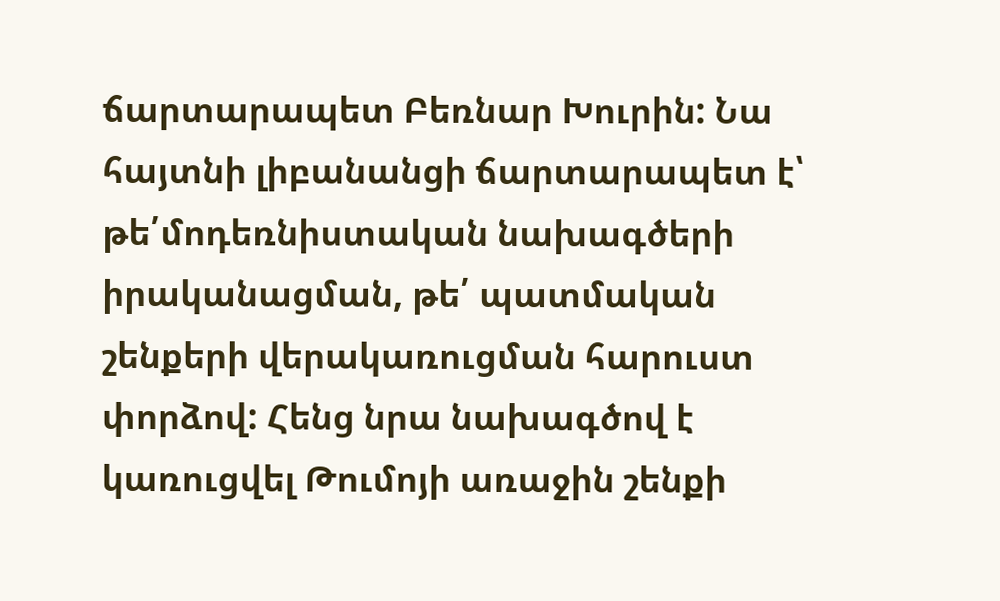ճարտարապետ Բեռնար Խուրին: Նա հայտնի լիբանանցի ճարտարապետ է՝ թե՛մոդեռնիստական նախագծերի իրականացման, թե՛ պատմական շենքերի վերակառուցման հարուստ փորձով: Հենց նրա նախագծով է կառուցվել Թումոյի առաջին շենքի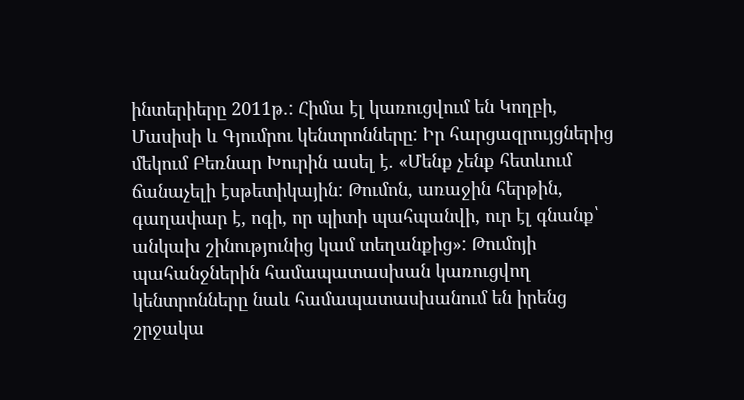ինտերիերը 2011թ.: Հիմա էլ կառուցվում են Կողբի, Մասիսի և Գյումրու կենտրոնները: Իր հարցազրույցներից մեկում Բեռնար Խուրին ասել է. «Մենք չենք հետևում ճանաչելի էսթետիկային: Թումոն, առաջին հերթին, գաղափար է, ոգի, որ պիտի պահպանվի, ուր էլ գնանք՝ անկախ շինությունից կամ տեղանքից»: Թումոյի պահանջներին համապատասխան կառուցվող կենտրոնները նաև համապատասխանում են իրենց շրջակա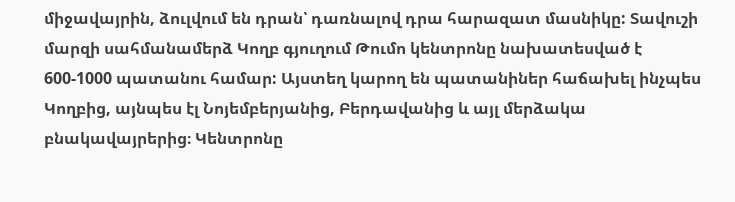միջավայրին, ձուլվում են դրան՝ դառնալով դրա հարազատ մասնիկը: Տավուշի մարզի սահմանամերձ Կողբ գյուղում Թումո կենտրոնը նախատեսված է 600-1000 պատանու համար: Այստեղ կարող են պատանիներ հաճախել ինչպես Կողբից, այնպես էլ Նոյեմբերյանից, Բերդավանից և այլ մերձակա բնակավայրերից։ Կենտրոնը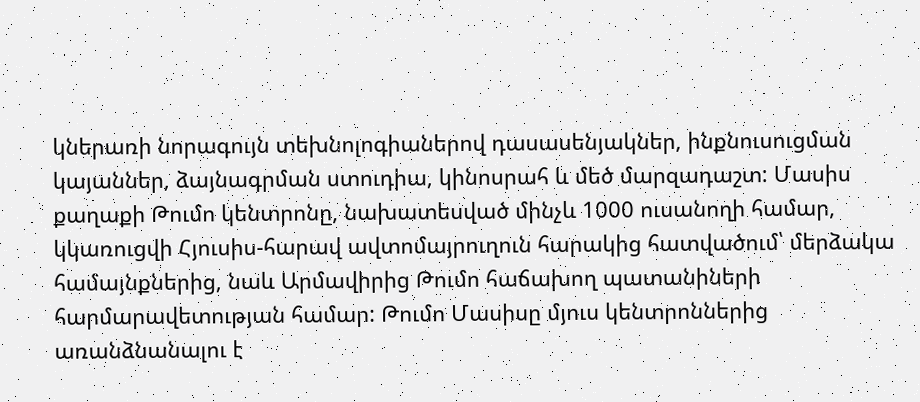կներառի նորագույն տեխնոլոգիաներով դասասենյակներ, ինքնուսուցման կայաններ, ձայնագրման ստուդիա, կինոսրահ և մեծ մարզադաշտ: Մասիս քաղաքի Թումո կենտրոնը, նախատեսված մինչև 1000 ուսանողի համար, կկառուցվի Հյուսիս-հարավ ավտոմայրուղուն հարակից հատվածում՝ մերձակա համայնքներից, նաև Արմավիրից Թումո հաճախող պատանիների հարմարավետության համար: Թումո Մասիսը մյուս կենտրոններից առանձնանալու է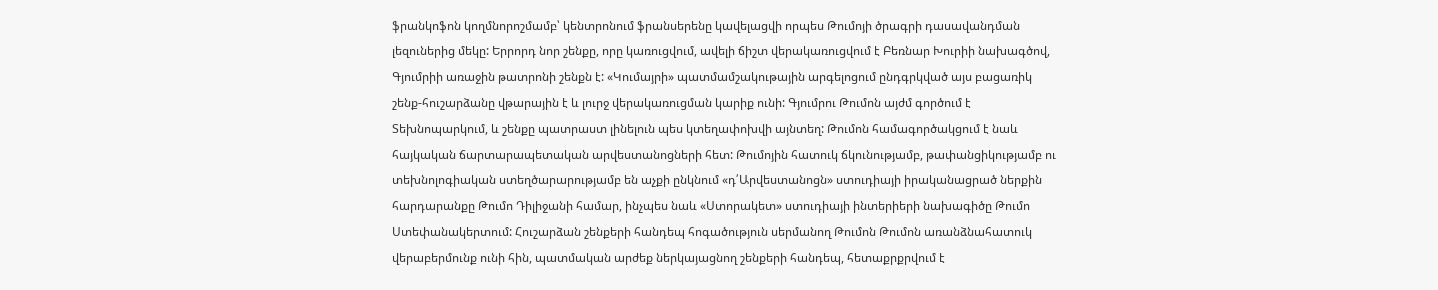ֆրանկոֆոն կողմնորոշմամբ՝ կենտրոնում ֆրանսերենը կավելացվի որպես Թումոյի ծրագրի դասավանդման լեզուներից մեկը: Երրորդ նոր շենքը, որը կառուցվում, ավելի ճիշտ վերակառուցվում է Բեռնար Խուրիի նախագծով, Գյումրիի առաջին թատրոնի շենքն է: «Կումայրի» պատմամշակութային արգելոցում ընդգրկված այս բացառիկ շենք-հուշարձանը վթարային է և լուրջ վերակառուցման կարիք ունի: Գյումրու Թումոն այժմ գործում է Տեխնոպարկում, և շենքը պատրաստ լինելուն պես կտեղափոխվի այնտեղ: Թումոն համագործակցում է նաև հայկական ճարտարապետական արվեստանոցների հետ: Թումոյին հատուկ ճկունությամբ, թափանցիկությամբ ու տեխնոլոգիական ստեղծարարությամբ են աչքի ընկնում «դ՛Արվեստանոցն» ստուդիայի իրականացրած ներքին հարդարանքը Թումո Դիլիջանի համար, ինչպես նաև «Ստորակետ» ստուդիայի ինտերիերի նախագիծը Թումո Ստեփանակերտում: Հուշարձան շենքերի հանդեպ հոգածություն սերմանող Թումոն Թումոն առանձնահատուկ վերաբերմունք ունի հին, պատմական արժեք ներկայացնող շենքերի հանդեպ, հետաքրքրվում է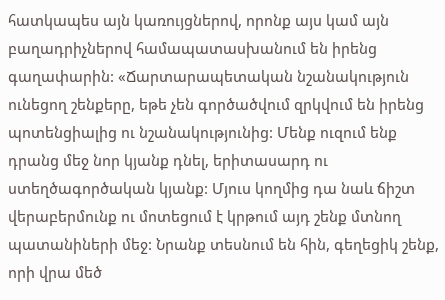հատկապես այն կառույցներով, որոնք այս կամ այն բաղադրիչներով համապատասխանում են իրենց գաղափարին: «Ճարտարապետական նշանակություն ունեցող շենքերը, եթե չեն գործածվում զրկվում են իրենց պոտենցիալից ու նշանակությունից: Մենք ուզում ենք դրանց մեջ նոր կյանք դնել, երիտասարդ ու ստեղծագործական կյանք: Մյուս կողմից դա նաև ճիշտ վերաբերմունք ու մոտեցում է կրթում այդ շենք մտնող պատանիների մեջ: Նրանք տեսնում են հին, գեղեցիկ շենք, որի վրա մեծ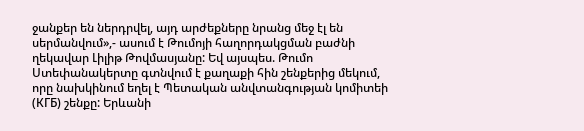ջանքեր են ներդրվել, այդ արժեքները նրանց մեջ էլ են սերմանվում»,- ասում է Թումոյի հաղորդակցման բաժնի ղեկավար Լիլիթ Թովմասյանը: Եվ այսպես. Թումո Ստեփանակերտը գտնվում է քաղաքի հին շենքերից մեկում, որը նախկինում եղել է Պետական անվտանգության կոմիտեի (КГБ) շենքը: Երևանի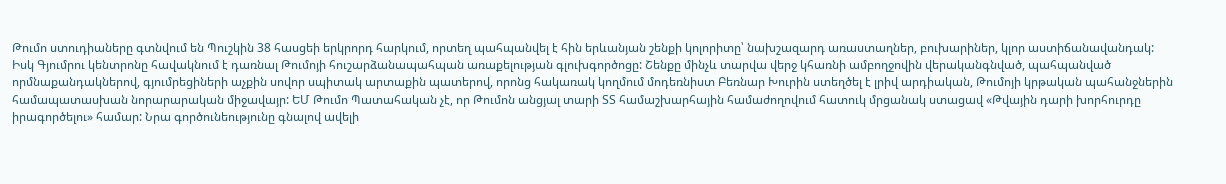Թումո ստուդիաները գտնվում են Պուշկին 38 հասցեի երկրորդ հարկում, որտեղ պահպանվել է հին երևանյան շենքի կոլորիտը՝ նախշազարդ առաստաղներ, բուխարիներ, կլոր աստիճանավանդակ: Իսկ Գյումրու կենտրոնը հավակնում է դառնալ Թումոյի հուշարձանապահպան առաքելության գլուխգործոցը: Շենքը մինչև տարվա վերջ կհառնի ամբողջովին վերականգնված, պահպանված որմնաքանդակներով, գյումրեցիների աչքին սովոր սպիտակ արտաքին պատերով, որոնց հակառակ կողմում մոդեռնիստ Բեռնար Խուրին ստեղծել է լրիվ արդիական, Թումոյի կրթական պահանջներին համապատասխան նորարարական միջավայր: ԵՄ Թումո Պատահական չէ, որ Թումոն անցյալ տարի ՏՏ համաշխարհային համաժողովում հատուկ մրցանակ ստացավ «Թվային դարի խորհուրդը իրագործելու» համար: Նրա գործունեությունը գնալով ավելի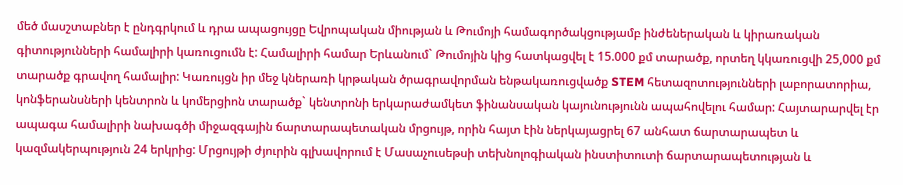մեծ մասշտաբներ է ընդգրկում և դրա ապացույցը Եվրոպական միության և Թումոյի համագործակցությամբ ինժեներական և կիրառական գիտությունների համալիրի կառուցումն է: Համալիրի համար Երևանում` Թումոյին կից հատկացվել է 15.000 քմ տարածք, որտեղ կկառուցվի 25,000 քմ տարածք գրավող համալիր: Կառույցն իր մեջ կներառի կրթական ծրագրավորման ենթակառուցվածք STEM հետազոտությունների լաբորատորիա, կոնֆերանսների կենտրոն և կոմերցիոն տարածք` կենտրոնի երկարաժամկետ ֆինանսական կայունությունն ապահովելու համար: Հայտարարվել էր ապագա համալիրի նախագծի միջազգային ճարտարապետական մրցույթ, որին հայտ էին ներկայացրել 67 անհատ ճարտարապետ և կազմակերպություն 24 երկրից: Մրցույթի ժյուրին գլխավորում է Մասաչուսեթսի տեխնոլոգիական ինստիտուտի ճարտարապետության և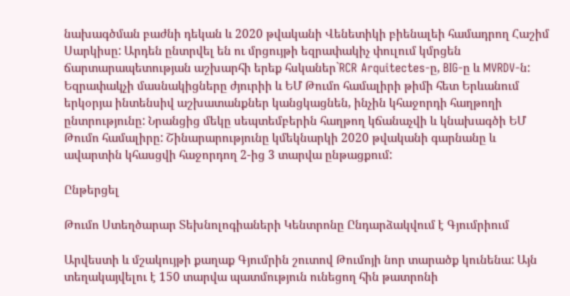նախագծման բաժնի դեկան և 2020 թվականի Վենետիկի բիենալեի համադրող Հաշիմ Սարկիսը: Արդեն ընտրվել են ու մրցույթի եզրափակիչ փուլում կմրցեն ճարտարապետության աշխարհի երեք հսկաներ`RCR Arquitectes-ը, BIG-ը և MVRDV-ն: Եզրափակչի մասնակիցները ժյուրիի և ԵՄ Թումո համալիրի թիմի հետ Երևանում երկօրյա ինտենսիվ աշխատանքներ կանցկացնեն, ինչին կհաջորդի հաղթողի ընտրությունը: Նրանցից մեկը սեպտեմբերին հաղթող կճանաչվի և կնախագծի ԵՄ Թումո համալիրը: Շինարարությունը կմեկնարկի 2020 թվականի գարնանը և ավարտին կհասցվի հաջորդող 2-ից 3 տարվա ընթացքում:

Ընթերցել

Թումո Ստեղծարար Տեխնոլոգիաների Կենտրոնը Ընդարձակվում է Գյումրիում

Արվեստի և մշակույթի քաղաք Գյումրին շուտով Թումոյի նոր տարածք կունենա: Այն տեղակայվելու է 150 տարվա պատմություն ունեցող հին թատրոնի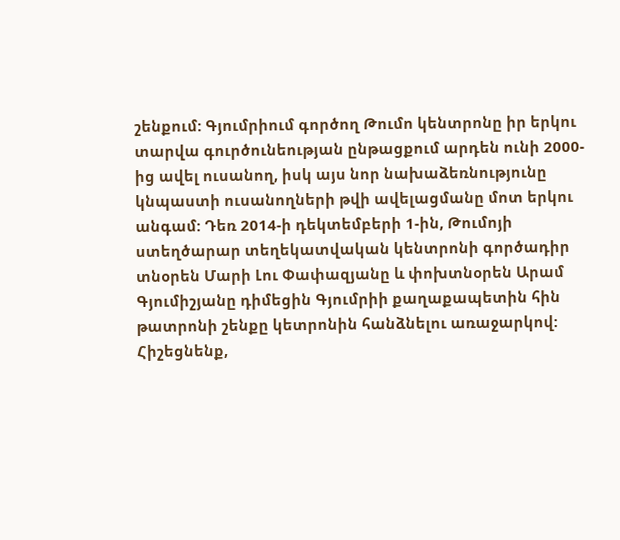շենքում: Գյումրիում գործող Թումո կենտրոնը իր երկու տարվա գուրծունեության ընթացքում արդեն ունի 2000-ից ավել ուսանող, իսկ այս նոր նախաձեռնությունը կնպաստի ուսանողների թվի ավելացմանը մոտ երկու անգամ: Դեռ 2014-ի դեկտեմբերի 1-ին, Թումոյի ստեղծարար տեղեկատվական կենտրոնի գործադիր տնօրեն Մարի Լու Փափազյանը և փոխտնօրեն Արամ Գյումիշյանը դիմեցին Գյումրիի քաղաքապետին հին թատրոնի շենքը կետրոնին հանձնելու առաջարկով: Հիշեցնենք,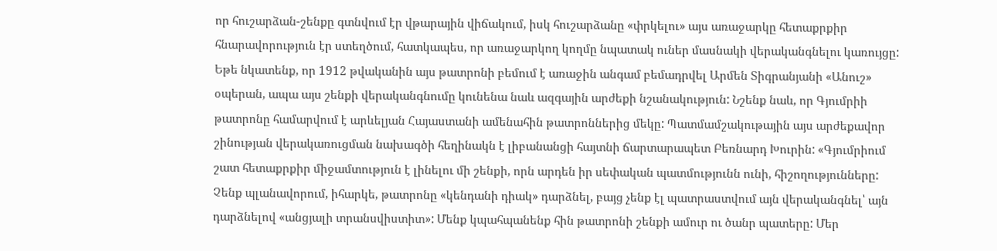որ հուշարձան-շենքը գտնվում էր վթարային վիճակում, իսկ հուշարձանը «փրկելու» այս առաջարկը հետաքրքիր հնարավորություն էր ստեղծում, հատկապես, որ առաջարկող կողմը նպատակ ուներ մասնակի վերականգնելու կառույցը: Եթե նկատենք, որ 1912 թվականին այս թատրոնի բեմում է առաջին անգամ բեմադրվել Արմեն Տիգրանյանի «Անուշ» օպերան, ապա այս շենքի վերականգնումը կունենա նաև ազգային արժեքի նշանակություն: Նշենք նաև, որ Գյումրիի թատրոնը համարվում է արևելյան Հայաստանի ամենահին թատրոններից մեկը: Պատմամշակութային այս արժեքավոր շինության վերակառուցման նախագծի հեղինակն է լիբանանցի հայտնի ճարտարապետ Բեռնարդ Խուրին: «Գյումրիում շատ հետաքրքիր միջամտություն է լինելու մի շենքի, որն արդեն իր սեփական պատմությունն ունի, հիշողությունները: Չենք պլանավորում, իհարկե, թատրոնը «կենդանի դիակ» դարձնել, բայց չենք էլ պատրաստվում այն վերականգնել՝ այն դարձնելով «անցյալի տրանսվիստիտ»: Մենք կպահպանենք հին թատրոնի շենքի ամուր ու ծանր պատերը: Մեր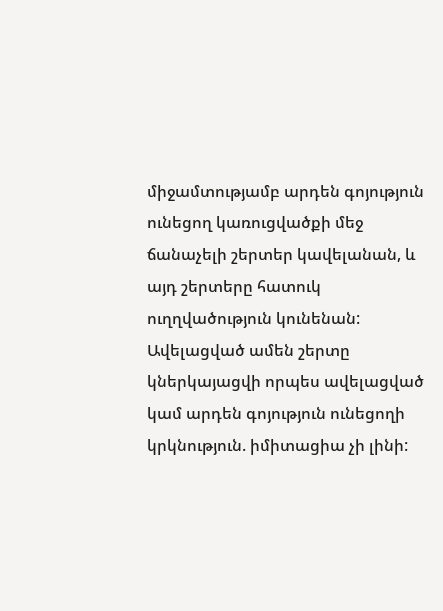միջամտությամբ արդեն գոյություն ունեցող կառուցվածքի մեջ ճանաչելի շերտեր կավելանան, և այդ շերտերը հատուկ ուղղվածություն կունենան: Ավելացված ամեն շերտը կներկայացվի որպես ավելացված կամ արդեն գոյություն ունեցողի կրկնություն. իմիտացիա չի լինի: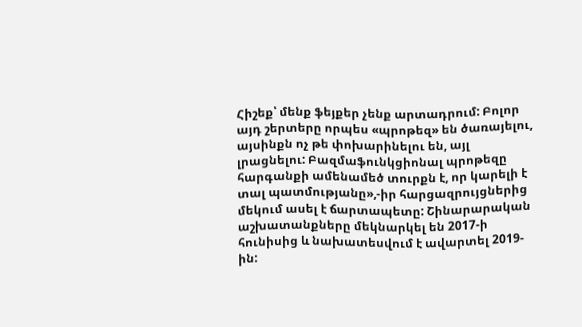Հիշեք՝ մենք ֆեյքեր չենք արտադրում: Բոլոր այդ շերտերը որպես «պրոթեզ» են ծառայելու, այսինքն ոչ թե փոխարինելու են, այլ լրացնելու: Բազմաֆունկցիոնալ պրոթեզը հարգանքի ամենամեծ տուրքն է, որ կարելի է տալ պատմությանը»,-իր հարցազրույցներից մեկում ասել է ճարտապետը: Շինարարական աշխատանքները մեկնարկել են 2017-ի հունիսից և նախատեսվում է ավարտել 2019-ին: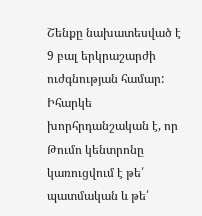Շենքը նախատեսված է 9 բալ երկրաշարժի ուժգնության համար: Իհարկե խորհրդանշական է, որ Թումո կենտրոնը կառուցվում է թե՛ պատմական և թե՛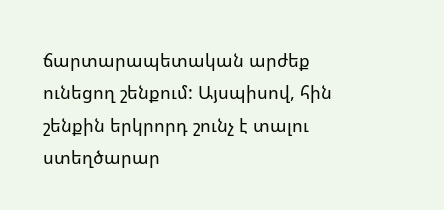ճարտարապետական արժեք ունեցող շենքում: Այսպիսով, հին շենքին երկրորդ շունչ է տալու ստեղծարար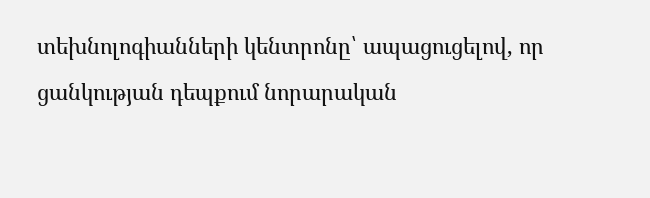տեխնոլոգիանների կենտրոնը՝ ապացուցելով, որ ցանկության դեպքում նորարական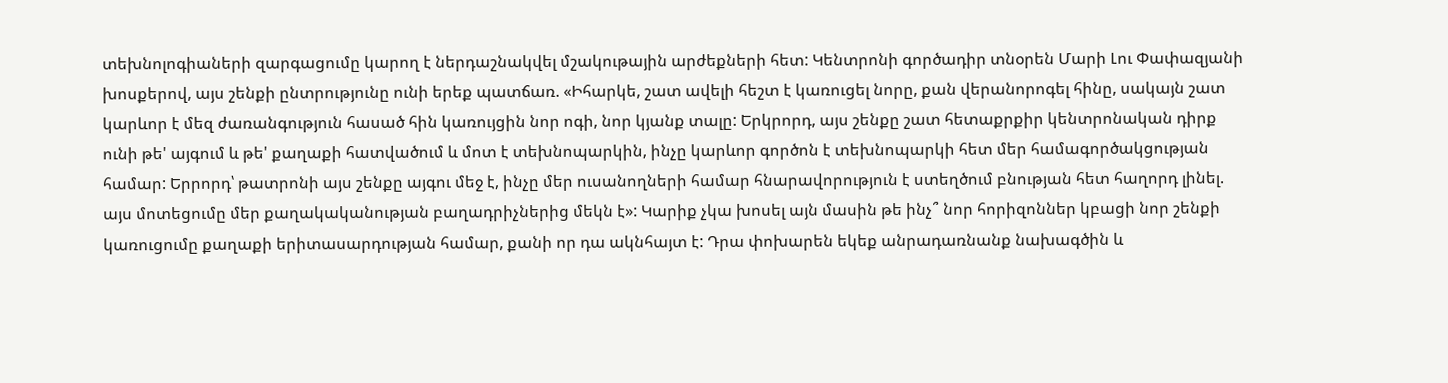տեխնոլոգիաների զարգացումը կարող է ներդաշնակվել մշակութային արժեքների հետ: Կենտրոնի գործադիր տնօրեն Մարի Լու Փափազյանի խոսքերով, այս շենքի ընտրությունը ունի երեք պատճառ. «Իհարկե, շատ ավելի հեշտ է կառուցել նորը, քան վերանորոգել հինը, սակայն շատ կարևոր է մեզ ժառանգություն հասած հին կառույցին նոր ոգի, նոր կյանք տալը: Երկրորդ, այս շենքը շատ հետաքրքիր կենտրոնական դիրք ունի թե' այգում և թե' քաղաքի հատվածում և մոտ է տեխնոպարկին, ինչը կարևոր գործոն է տեխնոպարկի հետ մեր համագործակցության համար: Երրորդ՝ թատրոնի այս շենքը այգու մեջ է, ինչը մեր ուսանողների համար հնարավորություն է ստեղծում բնության հետ հաղորդ լինել. այս մոտեցումը մեր քաղակականության բաղադրիչներից մեկն է»: Կարիք չկա խոսել այն մասին թե ինչ՞ նոր հորիզոններ կբացի նոր շենքի կառուցումը քաղաքի երիտասարդության համար, քանի որ դա ակնհայտ է: Դրա փոխարեն եկեք անրադառնանք նախագծին և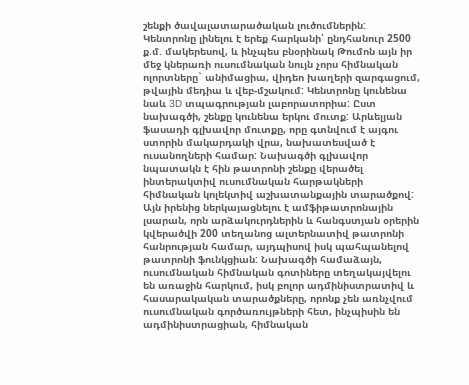շենքի ծավալատարածական լուծումներին: Կենտրոնը լինելու է երեք հարկանի՝ ընդհանուր 2500 ք.մ. մակերեսով, և ինչպես բնօրինակ Թումոն այն իր մեջ կներառի ուսումնական նույն չորս հիմնական ոլորտները` անիմացիա, վիդեո խաղերի զարգացում, թվային մեդիա և վեբ-մշակում: Կենտրոնը կունենա նաև 3D տպագրության լաբորատորիա: Ըստ նախագծի, շենքը կունենա երկու մուտք: Արևելյան ֆասադի գլխավոր մուտքը, որը գտնվում է այգու ստորին մակարդակի վրա, նախատեսված է ուսանողների համար: Նախագծի գլխավոր նպատակն է հին թատրոնի շենքը վերածել ինտերակտիվ ուսումնական հարթակների հիմնական կոլեկտիվ աշխատանքային տարածքով: Այն իրենից ներկայացնելու է ամֆիթատրոնային լսարան, որն արձակուրդներին և հանգստյան օրերին կվերածվի 200 տեղանոց ալտերնատիվ թատրոնի հանրության համար, այդպիսով իսկ պահպանելով թատրոնի ֆունկցիան: Նախագծի համաձայն, ուսումնական հիմնական գոտիները տեղակայվելու են առաջին հարկում, իսկ բոլոր ադմինիստրատիվ և հասարակական տարածքները, որոնք չեն առնչվում ուսումնական գործառույթների հետ, ինչպիսին են ադմինիստրացիան, հիմնական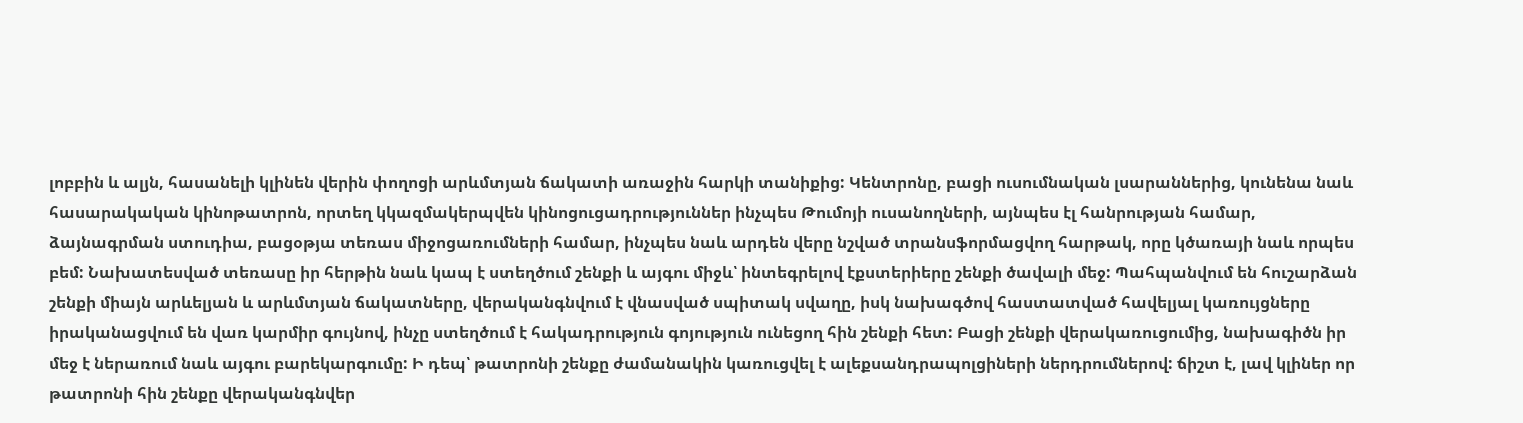լոբբին և ալյն, հասանելի կլինեն վերին փողոցի արևմտյան ճակատի առաջին հարկի տանիքից: Կենտրոնը, բացի ուսումնական լսարաններից, կունենա նաև հասարակական կինոթատրոն, որտեղ կկազմակերպվեն կինոցուցադրություններ ինչպես Թումոյի ուսանողների, այնպես էլ հանրության համար, ձայնագրման ստուդիա, բացօթյա տեռաս միջոցառումների համար, ինչպես նաև արդեն վերը նշված տրանսֆորմացվող հարթակ, որը կծառայի նաև որպես բեմ: Նախատեսված տեռասը իր հերթին նաև կապ է ստեղծում շենքի և այգու միջև՝ ինտեգրելով էքստերիերը շենքի ծավալի մեջ: Պահպանվում են հուշարձան շենքի միայն արևելյան և արևմտյան ճակատները, վերականգնվում է վնասված սպիտակ սվաղը, իսկ նախագծով հաստատված հավելյալ կառույցները իրականացվում են վառ կարմիր գույնով, ինչը ստեղծում է հակադրություն գոյություն ունեցող հին շենքի հետ: Բացի շենքի վերակառուցումից, նախագիծն իր մեջ է ներառում նաև այգու բարեկարգումը: Ի դեպ՝ թատրոնի շենքը ժամանակին կառուցվել է ալեքսանդրապոլցիների ներդրումներով: ճիշտ է, լավ կլիներ որ թատրոնի հին շենքը վերականգնվեր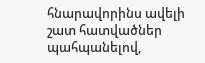հնարավորինս ավելի շատ հատվածներ պահպանելով,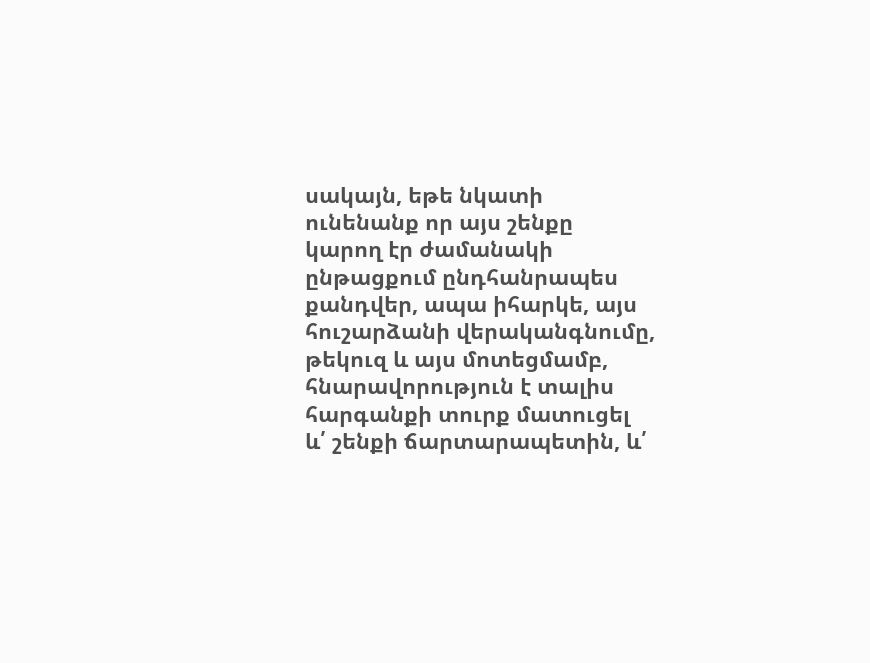սակայն, եթե նկատի ունենանք որ այս շենքը կարող էր ժամանակի ընթացքում ընդհանրապես քանդվեր, ապա իհարկե, այս հուշարձանի վերականգնումը, թեկուզ և այս մոտեցմամբ, հնարավորություն է տալիս հարգանքի տուրք մատուցել և՛ շենքի ճարտարապետին, և՛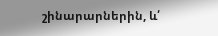շինարարներին, և՛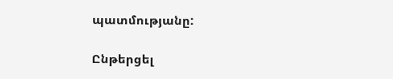պատմությանը:

Ընթերցել